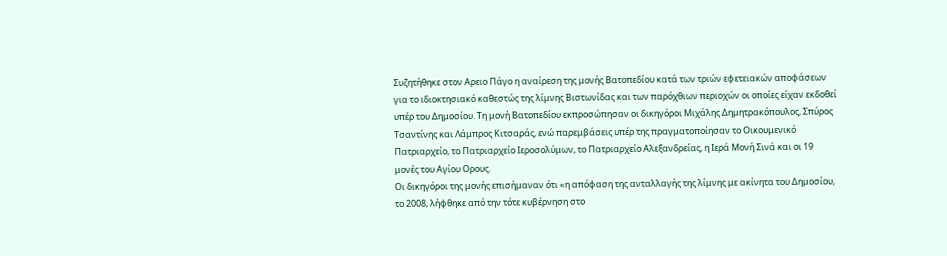Συζητήθηκε στον Αρειο Πάγο η αναίρεση της μονής Βατοπεδίου κατά των τριών εφετειακών αποφάσεων για το ιδιοκτησιακό καθεστώς της λίμνης Βιστωνίδας και των παρόχθιων περιοχών οι οποίες είχαν εκδοθεί υπέρ του Δημοσίου. Τη μονή Βατοπεδίου εκπροσώπησαν οι δικηγόροι Μιχάλης Δημητρακόπουλος, Σπύρος Τσαντίνης και Λάμπρος Κιτσαράς, ενώ παρεμβάσεις υπέρ της πραγματοποίησαν το Οικουμενικό Πατριαρχείο, το Πατριαρχείο Ιεροσολύμων, το Πατριαρχείο Αλεξανδρείας, η Ιερά Μονή Σινά και οι 19 μονές του Αγίου Ορους.
Οι δικηγόροι της μονής επισήμαναν ότι «η απόφαση της ανταλλαγής της λίμνης με ακίνητα του Δημοσίου, το 2008, λήφθηκε από την τότε κυβέρνηση στο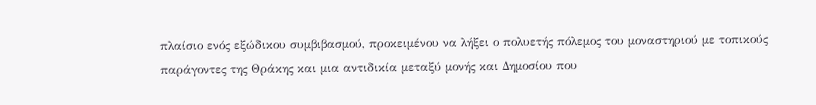πλαίσιο ενός εξώδικου συμβιβασμού, προκειμένου να λήξει ο πολυετής πόλεμος του μοναστηριού με τοπικούς παράγοντες της Θράκης και μια αντιδικία μεταξύ μονής και Δημοσίου που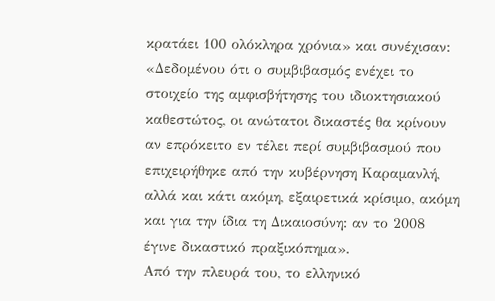κρατάει 100 ολόκληρα χρόνια» και συνέχισαν: «Δεδομένου ότι ο συμβιβασμός ενέχει το στοιχείο της αμφισβήτησης του ιδιοκτησιακού καθεστώτος, οι ανώτατοι δικαστές θα κρίνουν αν επρόκειτο εν τέλει περί συμβιβασμού που επιχειρήθηκε από την κυβέρνηση Καραμανλή, αλλά και κάτι ακόμη, εξαιρετικά κρίσιμο, ακόμη και για την ίδια τη Δικαιοσύνη: αν το 2008 έγινε δικαστικό πραξικόπημα».
Από την πλευρά του, το ελληνικό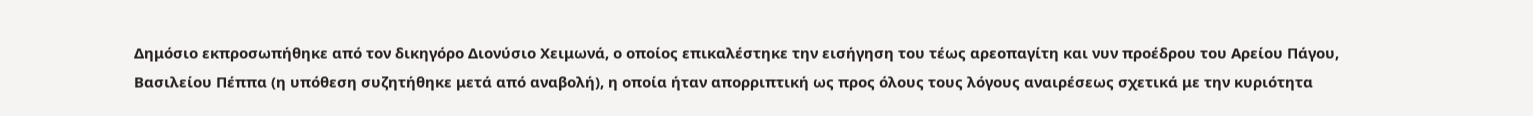Δημόσιο εκπροσωπήθηκε από τον δικηγόρο Διονύσιο Χειμωνά, ο οποίος επικαλέστηκε την εισήγηση του τέως αρεοπαγίτη και νυν προέδρου του Αρείου Πάγου, Βασιλείου Πέππα (η υπόθεση συζητήθηκε μετά από αναβολή), η οποία ήταν απορριπτική ως προς όλους τους λόγους αναιρέσεως σχετικά με την κυριότητα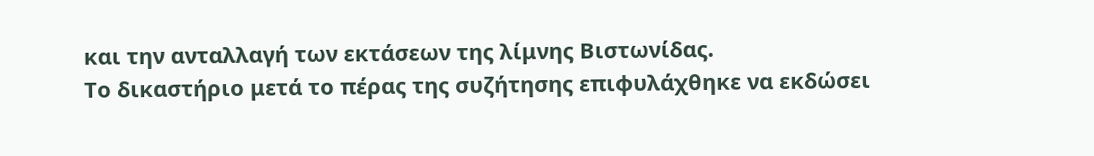και την ανταλλαγή των εκτάσεων της λίμνης Βιστωνίδας.
Το δικαστήριο μετά το πέρας της συζήτησης επιφυλάχθηκε να εκδώσει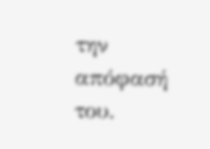την απόφασή του.